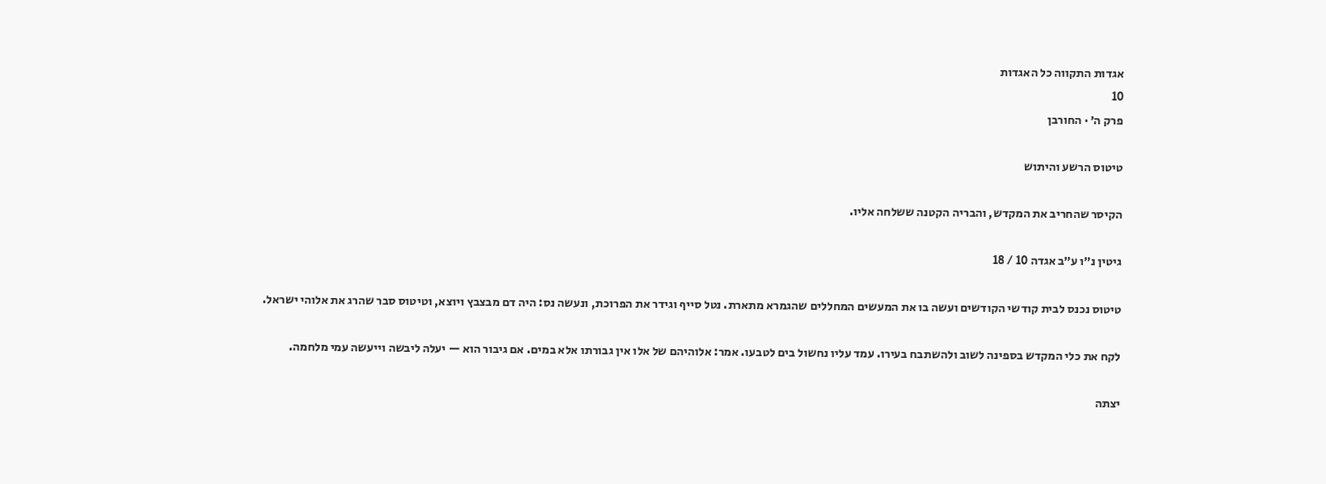אגדות התקווה כל האגדות
10
פרק ה׳ · החורבן

טיטוס הרשע והיתוש

הקיסר שהחריב את המקדש, והבריה הקטנה ששלחה אליו.

גיטין נ״ו ע״ב אגדה 10 / 18

טיטוס נכנס לבית קודשי הקודשים ועשה בו את המעשים המחללים שהגמרא מתארת. נטל סייף וגידר את הפרוכת, ונעשה נס: היה דם מבצבץ ויוצא, וטיטוס סבר שהרג את אלוהי ישראל.

לקח את כלי המקדש בספינה לשוב ולהשתבח בעירו. עמד עליו נחשול בים לטבעו. אמר: אלוהיהם של אלו אין גבורתו אלא במים. אם גיבור הוא — יעלה ליבשה וייעשה עמי מלחמה.

יצתה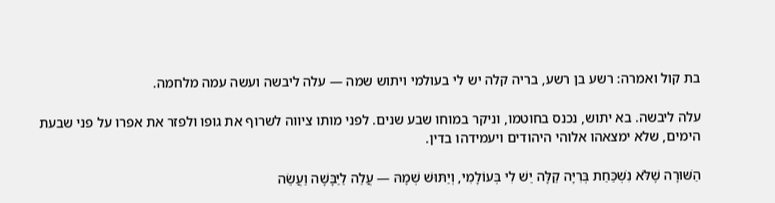בת קול ואמרה: רשע בן רשע, בריה קלה יש לי בעולמי ויתוש שמה — עלה ליבשה ועשה עמה מלחמה.

עלה ליבשה. בא יתוש, נכנס בחוטמו, וניקר במוחו שבע שנים. לפני מותו ציווה לשרוף את גופו ולפזר את אפרו על פני שבעת הימים, שלא ימצאהו אלוהי היהודים ויעמידהו בדין.

הַשּׁוּרָה שֶׁלֹּא נִשְׁכַּחַת בְּרִיָּה קַלָּה יֵשׁ לִי בְּעוֹלָמִי, וְיַתּוּשׁ שְׁמָהּ — עֲלֵה לַיַּבָּשָׁה וַעֲשֵׂה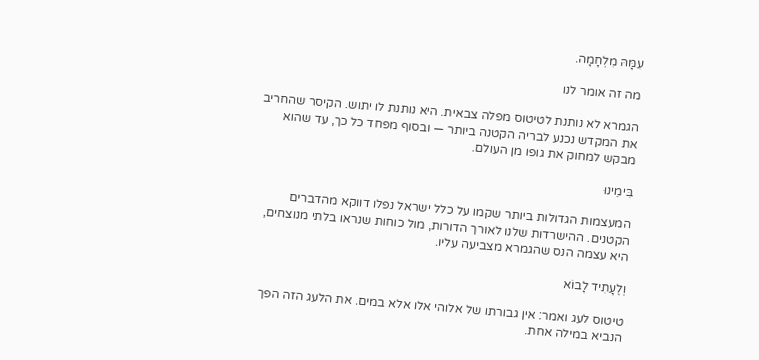עִמָּהּ מִלְחָמָה.

מה זה אומר לנו

הגמרא לא נותנת לטיטוס מפלה צבאית. היא נותנת לו יתוש. הקיסר שהחריב את המקדש נכנע לבריה הקטנה ביותר — ובסוף מפחד כל כך, עד שהוא מבקש למחוק את גופו מן העולם.

בִּימֵינוּ

המעצמות הגדולות ביותר שקמו על כלל ישראל נפלו דווקא מהדברים הקטנים. ההישרדות שלנו לאורך הדורות, מול כוחות שנראו בלתי מנוצחים, היא עצמה הנס שהגמרא מצביעה עליו.

וְלֶעָתִיד לָבוֹא

טיטוס לעג ואמר: אין גבורתו של אלוהי אלו אלא במים. את הלעג הזה הפך הנביא במילה אחת.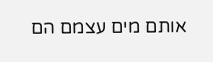אותם מים עצמם הם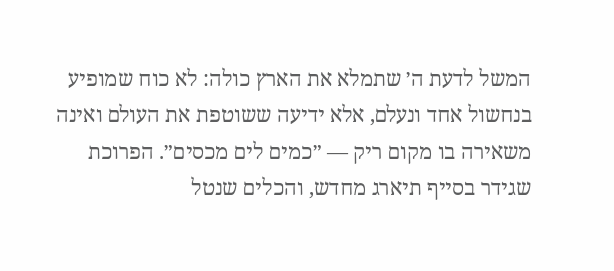המשל לדעת ה׳ שתמלא את הארץ כולה: לא כוח שמופיע בנחשול אחד ונעלם, אלא ידיעה ששוטפת את העולם ואינה משאירה בו מקום ריק — ״כמים לים מכסים״. הפרוכת שגידר בסייף תיארג מחדש, והכלים שנטל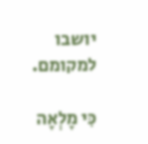יושבו למקומם.

כִּי מָלְאָה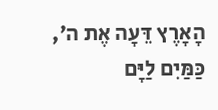הָאָרֶץ דֵּעָה אֶת ה׳, כַּמַּיִם לַיָּם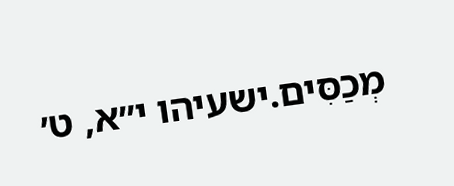מְכַסִּים.ישעיהו י״א, ט׳